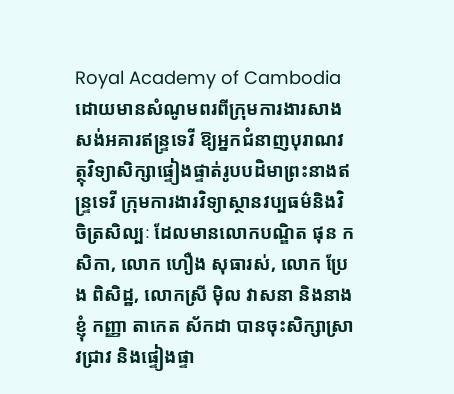Royal Academy of Cambodia
ដោយមានសំណូមពរពីក្រុមការងារសាងសង់អគារឥន្រ្ទទេវី ឱ្យអ្នកជំនាញបុរាណវត្ថុវិទ្យាសិក្សាផ្ទៀងផ្ទាត់រូបបដិមាព្រះនាងឥន្រ្ទទេវី ក្រុមការងារវិទ្យាស្ថានវប្បធម៌និងវិចិត្រសិល្បៈ ដែលមានលោកបណ្ឌិត ផុន កសិកា, លោក ហឿង សុធារស់, លោក ប្រែង ពិសិដ្ឋ, លោកស្រី ម៉ិល វាសនា និងនាងខ្ញុំ កញ្ញា តាកេត ស័កដា បានចុះសិក្សាស្រាវជ្រាវ និងផ្ទៀងផ្ទា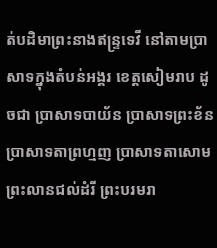ត់បដិមាព្រះនាងឥន្រ្ទទេវី នៅតាមប្រាសាទក្នុងតំបន់អង្គរ ខេត្តសៀមរាប ដូចជា ប្រាសាទបាយ័ន ប្រាសាទព្រះខ័ន ប្រាសាទតាព្រហ្មញ ប្រាសាទតាសោម ព្រះលានជល់ដំរី ព្រះបរមរា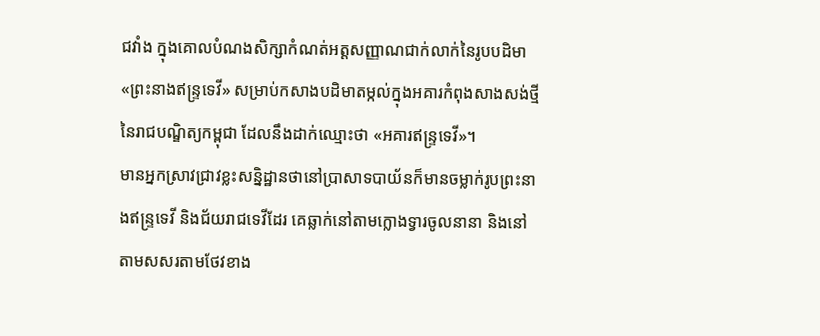ជវាំង ក្នុងគោលបំណងសិក្សាកំណត់អត្តសញ្ញាណជាក់លាក់នៃរូបបដិមា «ព្រះនាងឥន្រ្ទទេវី» សម្រាប់កសាងបដិមាតម្កល់ក្នុងអគារកំពុងសាងសង់ថ្មីនៃរាជបណ្ឌិត្យកម្ពុជា ដែលនឹងដាក់ឈ្មោះថា «អគារឥន្រ្ទទេវី»។
មានអ្នកស្រាវជ្រាវខ្លះសន្និដ្ឋានថានៅប្រាសាទបាយ័នក៏មានចម្លាក់រូបព្រះនាងឥន្ទ្រទេវី និងជ័យរាជទេវីដែរ គេឆ្លាក់នៅតាមក្លោងទ្វារចូលនានា និងនៅតាមសសរតាមថែវខាង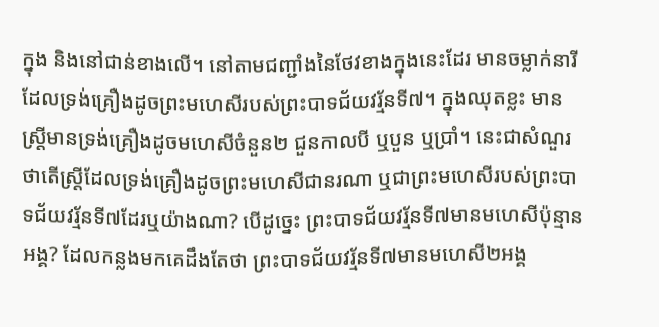ក្នុង និងនៅជាន់ខាងលើ។ នៅតាមជញ្ជាំងនៃថែវខាងក្នុងនេះដែរ មានចម្លាក់នារីដែលទ្រង់គ្រឿងដូចព្រះមហេសីរបស់ព្រះបាទជ័យវរ្ម័នទី៧។ ក្នុងឈុតខ្លះ មានស្រ្តីមានទ្រង់គ្រឿងដូចមហេសីចំនួន២ ជួនកាលបី ឬបួន ឬប្រាំ។ នេះជាសំណួរ ថាតើស្រ្តីដែលទ្រង់គ្រឿងដូចព្រះមហេសីជានរណា ឬជាព្រះមហេសីរបស់ព្រះបាទជ័យវរ្ម័នទី៧ដែរឬយ៉ាងណា? បើដូច្នេះ ព្រះបាទជ័យវរ្ម័នទី៧មានមហេសីប៉ុន្មានអង្គ? ដែលកន្លងមកគេដឹងតែថា ព្រះបាទជ័យវរ្ម័នទី៧មានមហេសី២អង្គ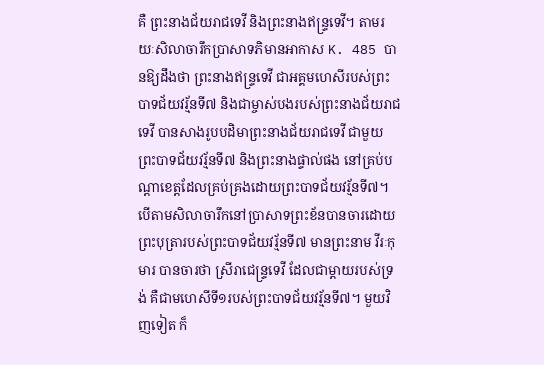គឺ ព្រះនាងជ័យរាជទេវី និងព្រះនាងឥន្រ្ទទេវី។ តាមរយៈសិលាចារឹកប្រាសាទភិមានអាកាស K. 485 បានឱ្យដឹងថា ព្រះនាងឥន្ទ្រទេវី ជាអគ្គមហេសីរបស់ព្រះបាទជ័យវរ្ម័នទី៧ និងជាម្ចាស់បងរបស់ព្រះនាងជ័យរាជទេវី បានសាងរូបបដិមាព្រះនាងជ័យរាជទេវី ជាមួយព្រះបាទជ័យវរ្ម័នទី៧ និងព្រះនាងផ្ទាល់ផង នៅគ្រប់បណ្ដាខេត្តដែលគ្រប់គ្រងដោយព្រះបាទជ័យវរ្ម័នទី៧។
បើតាមសិលាចារឹកនៅប្រាសាទព្រះខ័នបានចារដោយព្រះបុត្រារបស់ព្រះបាទជ័យវរ្ម័នទី៧ មានព្រះនាម វីរៈកុមារ បានចារថា ស្រីរាជេន្រ្ទទេវី ដែលជាម្ដាយរបស់ទ្រង់ គឺជាមហេសីទី១របស់ព្រះបាទជ័យវរ្ម័នទី៧។ មួយវិញទៀត ក៏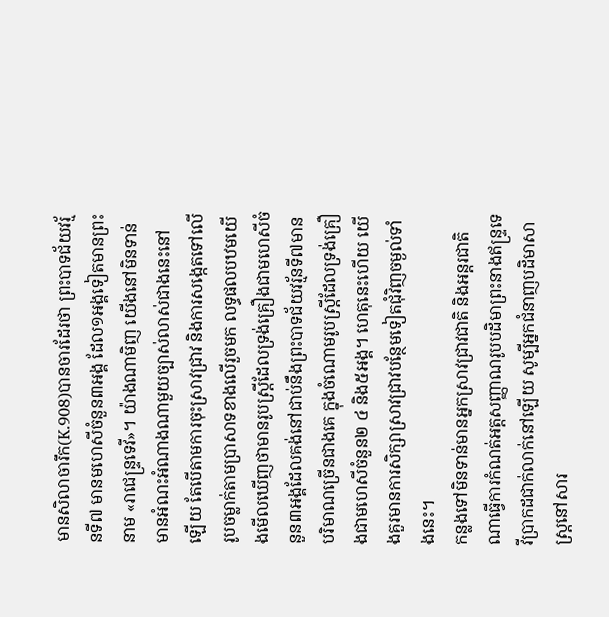មានសិលាចារឹក(K.908)បានចារដែរថា ព្រះបាទជ័យវរ្ម័នទី៧ មានមហេសីចំនួន៣អង្គ ដែល១អង្គទៀតមានព្រះនាម «រាជេន្ទ្រទេវី»។ យ៉ាងណាមិញ យើងនៅមិនទាន់មានអំណះអំណាងណាមួយច្បាស់លាស់ជាងនេះនៅឡើយ តែបើតាមការចុះស្រាវជ្រាវ និងការសង្កេតទៅលើរូបចម្លាក់តាមប្រាសាទខាងលើរួចមក លទ្ធផលបឋមយើងមើលឃើញថាមានរូបស្ត្រីដែលទ្រង់គ្រឿងជាមហេសីចំនួន៣អង្គដែលគង់នៅជាប់នឹងព្រះបាទជ័យវរ្ម័នទី៧មានបរិមាណច្រើនជាងគេ ក្នុងចំណោមរូបស្ត្រីដែលទ្រង់គ្រឿងជាមហេសីចំនួន២ ៤ និង៥អង្គ។ ហេតុនេះហើយ យើងគួរមានការសិក្សាស្រាវជ្រាវបន្ថែមទៀតជុំវិញចម្ងល់ទាំងនេះ។
កន្លងទៅមិនទាន់មានអ្នកស្រាវជ្រាវជាតិ និងអន្ដរជាតិណាធ្វើការកំណត់អត្តសញ្ញាណរូបបដិមាព្រះនាងឥន្រ្ទទេវីប្រាកដជាក់លាក់នៅឡើយ សូម្បីអ្នកជំនាញបដិមាសាស្រ្តនៅសារ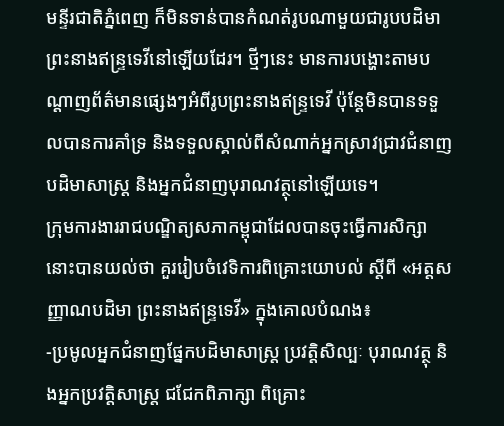មន្ទីរជាតិភ្នំពេញ ក៏មិនទាន់បានកំណត់រូបណាមួយជារូបបដិមាព្រះនាងឥន្រ្ទទេវីនៅឡើយដែរ។ ថ្មីៗនេះ មានការបង្ហោះតាមបណ្ដាញព័ត៌មានផ្សេងៗអំពីរូបព្រះនាងឥន្រ្ទទេវី ប៉ុន្តែមិនបានទទួលបានការគាំទ្រ និងទទួលស្គាល់ពីសំណាក់អ្នកស្រាវជ្រាវជំនាញបដិមាសាស្រ្ត និងអ្នកជំនាញបុរាណវត្ថុនៅឡើយទេ។
ក្រុមការងាររាជបណ្ឌិត្យសភាកម្ពុជាដែលបានចុះធ្វើការសិក្សានោះបានយល់ថា គួររៀបចំវេទិការពិគ្រោះយោបល់ ស្ដីពី «អត្តសញ្ញាណបដិមា ព្រះនាងឥន្ទ្រទេវី» ក្នុងគោលបំណង៖
-ប្រមូលអ្នកជំនាញផ្នែកបដិមាសាស្រ្ត ប្រវត្តិសិល្បៈ បុរាណវត្ថុ និងអ្នកប្រវត្តិសាស្រ្ត ជជែកពិភាក្សា ពិគ្រោះ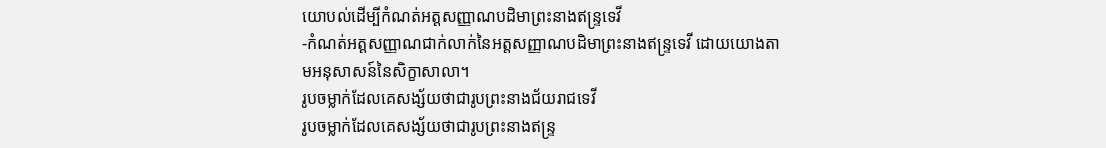យោបល់ដើម្បីកំណត់អត្តសញ្ញាណបដិមាព្រះនាងឥន្រ្ទទេវី
-កំណត់អត្តសញ្ញាណជាក់លាក់នៃអត្តសញ្ញាណបដិមាព្រះនាងឥន្ទ្រទេវី ដោយយោងតាមអនុសាសន៍នៃសិក្ខាសាលា។
រូបចម្លាក់ដែលគេសង្ស័យថាជារូបព្រះនាងជ័យរាជទេវី
រូបចម្លាក់ដែលគេសង្ស័យថាជារូបព្រះនាងឥន្ទ្រ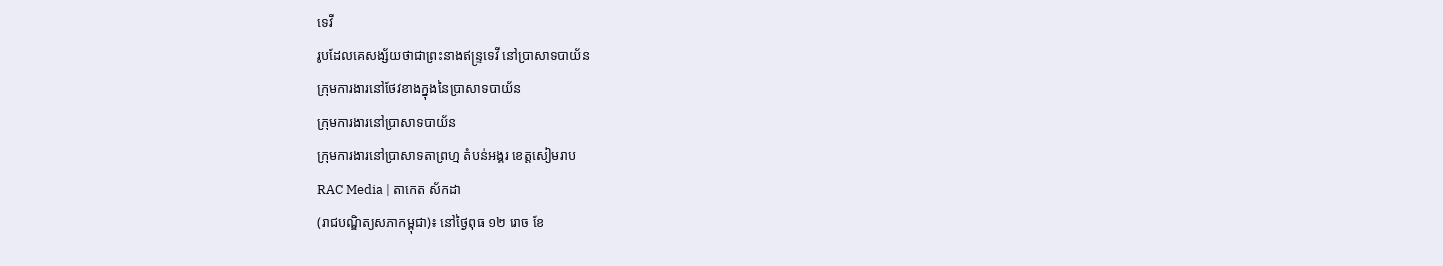ទេវី
រូបដែលគេសង្ស័យថាជាព្រះនាងឥន្ទ្រទេវី នៅប្រាសាទបាយ័ន
ក្រុមការងារនៅថែវខាងក្នុងនៃប្រាសាទបាយ័ន
ក្រុមការងារនៅប្រាសាទបាយ័ន
ក្រុមការងារនៅប្រាសាទតាព្រហ្ម តំបន់អង្គរ ខេត្តសៀមរាប
RAC Media | តាកេត ស័កដា
(រាជបណ្ឌិត្យសភាកម្ពុជា)៖ នៅថ្ងៃពុធ ១២ រោច ខែ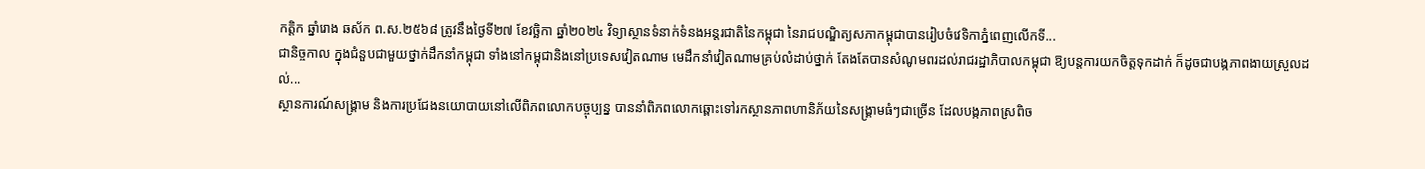កត្ដិក ឆ្នាំរោង ឆស័ក ព.ស.២៥៦៨ ត្រូវនឹងថ្ងៃទី២៧ ខែវច្ឆិកា ឆ្នាំ២០២៤ វិទ្យាស្ថានទំនាក់ទំនងអន្តរជាតិនៃកម្ពុជា នៃរាជបណ្ឌិត្យសភាកម្ពុជាបានរៀបចំវេទិកាភ្នំពេញលើកទី...
ជានិច្ចកាល ក្នុងជំនួបជាមួយថ្នាក់ដឹកនាំកម្ពុជា ទាំងនៅកម្ពុជានិងនៅប្រទេសវៀតណាម មេដឹកនាំវៀតណាមគ្រប់លំដាប់ថ្នាក់ តែងតែបានសំណូមពរដល់រាជរដ្ឋាភិបាលកម្ពុជា ឱ្យបន្តការយកចិត្តទុកដាក់ ក៏ដូចជាបង្កភាពងាយស្រួលដល់...
ស្ថានការណ៍សង្គ្រាម និងការប្រជែងនយោបាយនៅលើពិភពលោកបច្ចុប្បន្ន បាននាំពិភពលោកឆ្ពោះទៅរកស្ថានភាពហានិភ័យនៃសង្គ្រាមធំៗជាច្រើន ដែលបង្កភាពស្រពិច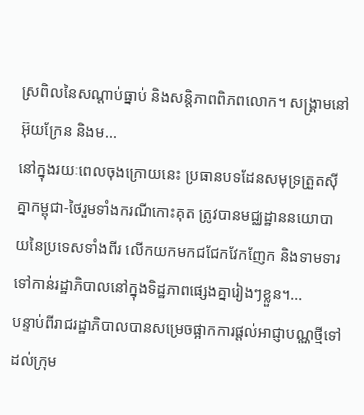ស្រពិលនៃសណ្ដាប់ធ្នាប់ និងសន្តិភាពពិភពលោក។ សង្គ្រាមនៅអ៊ុយក្រែន និងម...
នៅក្នុងរយៈពេលចុងក្រោយនេះ ប្រធានបទដែនសមុទ្រត្រួតស៊ីគ្នាកម្ពុជា-ថៃរួមទាំងករណីកោះគុត ត្រូវបានមជ្ឈដ្ឋាននយោបាយនៃប្រទេសទាំងពីរ លើកយកមកជជែកវែកញែក និងទាមទារទៅកាន់រដ្ឋាភិបាលនៅក្នុងទិដ្ឋភាពផ្សេងគ្នារៀងៗខ្លួន។...
បន្ទាប់ពីរាជរដ្ឋាភិបាលបានសម្រេចផ្អាកការផ្ដល់អាជ្ញាបណ្ណថ្មីទៅដល់ក្រុម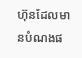ហ៊ុនដែលមានបំណងផ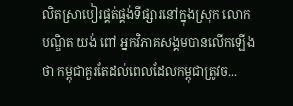លិតស្រាបៀរផ្គត់ផ្គង់ទីផ្សារនៅក្នុងស្រុក លោកបណ្ឌិត យង់ ពៅ អ្នកវិភាគសង្គមបានលើកឡើងថា កម្ពុជាគួរតែដល់ពេលដែលកម្ពុជាត្រូវច...